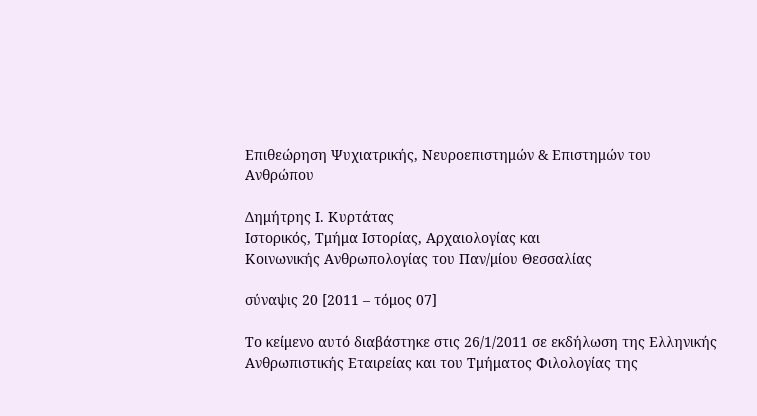Επιθεώρηση Ψυχιατρικής, Νευροεπιστημών & Επιστημών του Ανθρώπου

Δημήτρης Ι. Κυρτάτας
Ιστορικός, Τμήμα Ιστορίας, Αρχαιολογίας και
Κοινωνικής Ανθρωπολογίας του Παν/μίου Θεσσαλίας

σύναψις 20 [2011 – τόμος 07]

Το κείμενο αυτό διαβάστηκε στις 26/1/2011 σε εκδήλωση της Ελληνικής Ανθρωπιστικής Εταιρείας και του Τμήματος Φιλολογίας της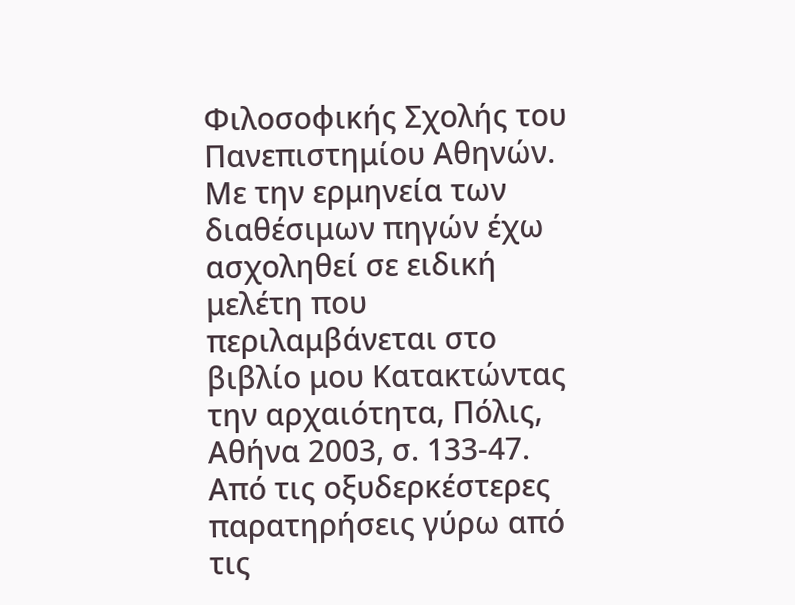Φιλοσοφικής Σχολής του Πανεπιστημίου Αθηνών. Με την ερμηνεία των διαθέσιμων πηγών έχω ασχοληθεί σε ειδική μελέτη που περιλαμβάνεται στο βιβλίο μου Κατακτώντας την αρχαιότητα, Πόλις, Αθήνα 2003, σ. 133-47. Από τις οξυδερκέστερες παρατηρήσεις γύρω από τις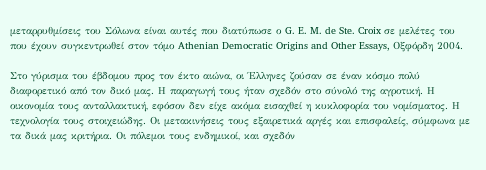μεταρρυθμίσεις του Σόλωνα είναι αυτές που διατύπωσε ο G. E. M. de Ste. Croix σε μελέτες του που έχουν συγκεντρωθεί στον τόμο Athenian Democratic Origins and Other Essays, Οξφόρδη 2004.

Στο γύρισμα του έβδομου προς τον έκτο αιώνα, οι Έλληνες ζούσαν σε έναν κόσμο πολύ διαφορετικό από τον δικό μας. Η παραγωγή τους ήταν σχεδόν στο σύνολό της αγροτική. Η οικονομία τους ανταλλακτική, εφόσον δεν είχε ακόμα εισαχθεί η κυκλοφορία του νομίσματος. Η τεχνολογία τους στοιχειώδης. Οι μετακινήσεις τους εξαιρετικά αργές και επισφαλείς, σύμφωνα με τα δικά μας κριτήρια. Οι πόλεμοι τους ενδημικοί, και σχεδόν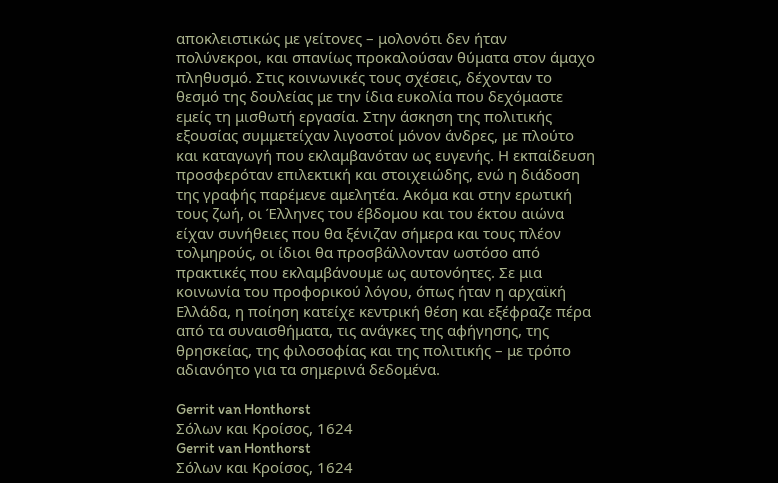αποκλειστικώς με γείτονες – μολονότι δεν ήταν πολύνεκροι, και σπανίως προκαλούσαν θύματα στον άμαχο πληθυσμό. Στις κοινωνικές τους σχέσεις, δέχονταν το θεσμό της δουλείας με την ίδια ευκολία που δεχόμαστε εμείς τη μισθωτή εργασία. Στην άσκηση της πολιτικής εξουσίας συμμετείχαν λιγοστοί μόνον άνδρες, με πλούτο και καταγωγή που εκλαμβανόταν ως ευγενής. Η εκπαίδευση προσφερόταν επιλεκτική και στοιχειώδης, ενώ η διάδοση της γραφής παρέμενε αμελητέα. Ακόμα και στην ερωτική τους ζωή, οι Έλληνες του έβδομου και του έκτου αιώνα είχαν συνήθειες που θα ξένιζαν σήμερα και τους πλέον τολμηρούς, οι ίδιοι θα προσβάλλονταν ωστόσο από πρακτικές που εκλαμβάνουμε ως αυτονόητες. Σε μια κοινωνία του προφορικού λόγου, όπως ήταν η αρχαϊκή Ελλάδα, η ποίηση κατείχε κεντρική θέση και εξέφραζε πέρα από τα συναισθήματα, τις ανάγκες της αφήγησης, της θρησκείας, της φιλοσοφίας και της πολιτικής – με τρόπο αδιανόητο για τα σημερινά δεδομένα.

Gerrit van Honthorst
Σόλων και Κροίσος, 1624
Gerrit van Honthorst
Σόλων και Κροίσος, 1624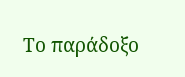Το παράδοξο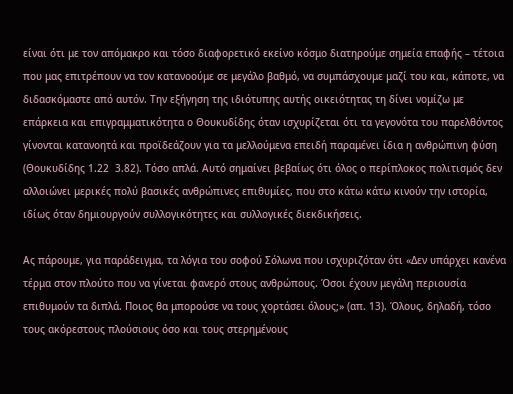είναι ότι με τον απόμακρο και τόσο διαφορετικό εκείνο κόσμο διατηρούμε σημεία επαφής – τέτοια που μας επιτρέπουν να τον κατανοούμε σε μεγάλο βαθμό, να συμπάσχουμε μαζί του και, κάποτε, να διδασκόμαστε από αυτόν. Την εξήγηση της ιδιότυπης αυτής οικειότητας τη δίνει νομίζω με επάρκεια και επιγραμματικότητα ο Θουκυδίδης όταν ισχυρίζεται ότι τα γεγονότα του παρελθόντος γίνονται κατανοητά και προϊδεάζουν για τα μελλούμενα επειδή παραμένει ίδια η ανθρώπινη φύση (Θουκυδίδης 1.22  3.82). Τόσο απλά. Αυτό σημαίνει βεβαίως ότι όλος ο περίπλοκος πολιτισμός δεν αλλοιώνει μερικές πολύ βασικές ανθρώπινες επιθυμίες, που στο κάτω κάτω κινούν την ιστορία, ιδίως όταν δημιουργούν συλλογικότητες και συλλογικές διεκδικήσεις.

Ας πάρουμε, για παράδειγμα, τα λόγια του σοφού Σόλωνα που ισχυριζόταν ότι «Δεν υπάρχει κανένα τέρμα στον πλούτο που να γίνεται φανερό στους ανθρώπους. Όσοι έχουν μεγάλη περιουσία επιθυμούν τα διπλά. Ποιος θα μπορούσε να τους χορτάσει όλους;» (απ. 13). Όλους, δηλαδή, τόσο τους ακόρεστους πλούσιους όσο και τους στερημένους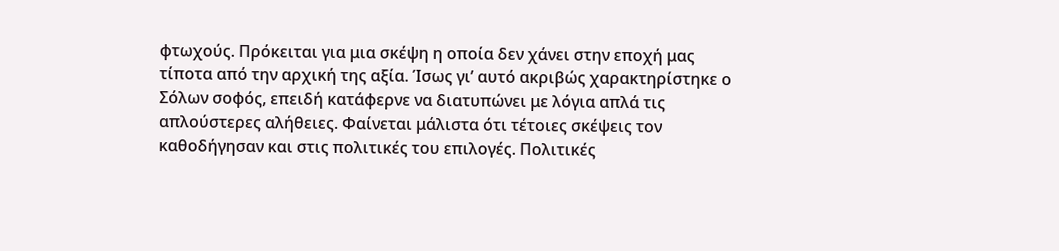φτωχούς. Πρόκειται για μια σκέψη η οποία δεν χάνει στην εποχή μας τίποτα από την αρχική της αξία. Ίσως γι’ αυτό ακριβώς χαρακτηρίστηκε ο Σόλων σοφός, επειδή κατάφερνε να διατυπώνει με λόγια απλά τις απλούστερες αλήθειες. Φαίνεται μάλιστα ότι τέτοιες σκέψεις τον καθοδήγησαν και στις πολιτικές του επιλογές. Πολιτικές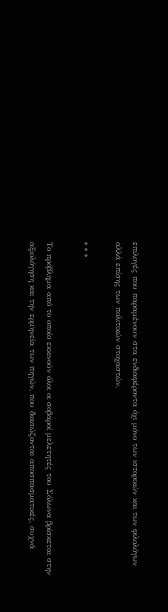επιλογές που παραμένουν στα ενδιαφέροντα όχι μόνο των ιστορικών και των φιλολόγων αλλά επίσης των πολιτικών στοχαστών.

* * *

Το πρόβλημα από το οποίο εκκινούν όλοι οι σοβαροί μελετητές του Σόλωνα βρίσκεται στην αξιολόγηση και την ερμηνεία των πηγών, που διασώζονται αποσπασματικές, συχνά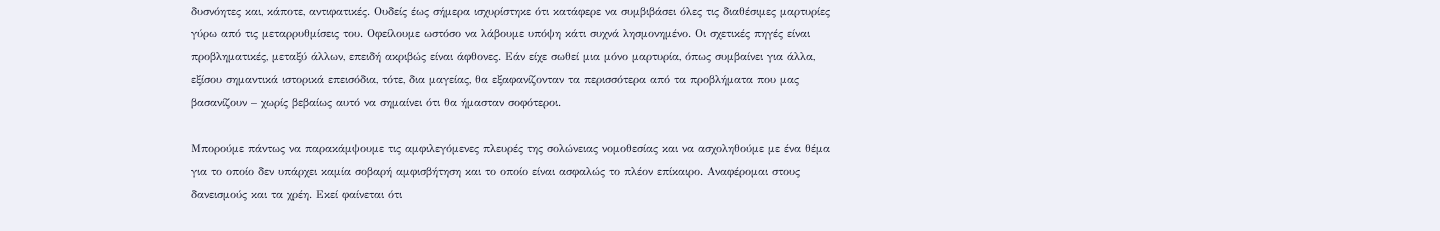δυσνόητες και, κάποτε, αντιφατικές. Ουδείς έως σήμερα ισχυρίστηκε ότι κατάφερε να συμβιβάσει όλες τις διαθέσιμες μαρτυρίες γύρω από τις μεταρρυθμίσεις του. Οφείλουμε ωστόσο να λάβουμε υπόψη κάτι συχνά λησμονημένο. Οι σχετικές πηγές είναι προβληματικές, μεταξύ άλλων, επειδή ακριβώς είναι άφθονες. Εάν είχε σωθεί μια μόνο μαρτυρία, όπως συμβαίνει για άλλα, εξίσου σημαντικά ιστορικά επεισόδια, τότε, δια μαγείας, θα εξαφανίζονταν τα περισσότερα από τα προβλήματα που μας βασανίζουν – χωρίς βεβαίως αυτό να σημαίνει ότι θα ήμασταν σοφότεροι.

Μπορούμε πάντως να παρακάμψουμε τις αμφιλεγόμενες πλευρές της σολώνειας νομοθεσίας και να ασχοληθούμε με ένα θέμα για το οποίο δεν υπάρχει καμία σοβαρή αμφισβήτηση και το οποίο είναι ασφαλώς το πλέον επίκαιρο. Αναφέρομαι στους δανεισμούς και τα χρέη. Εκεί φαίνεται ότι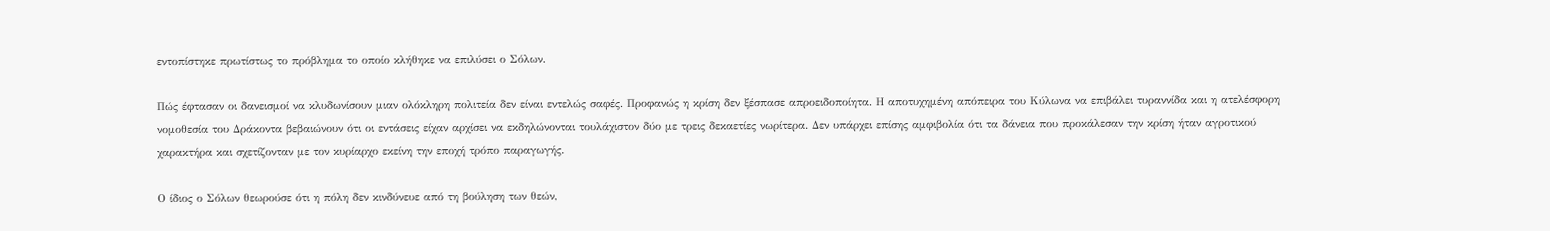εντοπίστηκε πρωτίστως το πρόβλημα το οποίο κλήθηκε να επιλύσει ο Σόλων.

Πώς έφτασαν οι δανεισμοί να κλυδωνίσουν μιαν ολόκληρη πολιτεία δεν είναι εντελώς σαφές. Προφανώς η κρίση δεν ξέσπασε απροειδοποίητα. Η αποτυχημένη απόπειρα του Κύλωνα να επιβάλει τυραννίδα και η ατελέσφορη νομοθεσία του Δράκοντα βεβαιώνουν ότι οι εντάσεις είχαν αρχίσει να εκδηλώνονται τουλάχιστον δύο με τρεις δεκαετίες νωρίτερα. Δεν υπάρχει επίσης αμφιβολία ότι τα δάνεια που προκάλεσαν την κρίση ήταν αγροτικού χαρακτήρα και σχετίζονταν με τον κυρίαρχο εκείνη την εποχή τρόπο παραγωγής.

Ο ίδιος ο Σόλων θεωρούσε ότι η πόλη δεν κινδύνευε από τη βούληση των θεών,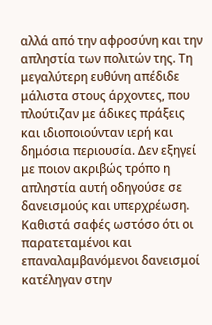αλλά από την αφροσύνη και την απληστία των πολιτών της. Τη μεγαλύτερη ευθύνη απέδιδε μάλιστα στους άρχοντες, που πλούτιζαν με άδικες πράξεις και ιδιοποιούνταν ιερή και δημόσια περιουσία. Δεν εξηγεί με ποιον ακριβώς τρόπο η απληστία αυτή οδηγούσε σε δανεισμούς και υπερχρέωση. Καθιστά σαφές ωστόσο ότι οι παρατεταμένοι και επαναλαμβανόμενοι δανεισμοί κατέληγαν στην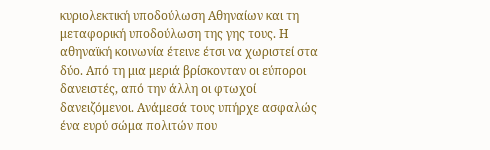κυριολεκτική υποδούλωση Αθηναίων και τη μεταφορική υποδούλωση της γης τους. Η αθηναϊκή κοινωνία έτεινε έτσι να χωριστεί στα δύο. Από τη μια μεριά βρίσκονταν οι εύποροι δανειστές, από την άλλη οι φτωχοί δανειζόμενοι. Ανάμεσά τους υπήρχε ασφαλώς ένα ευρύ σώμα πολιτών που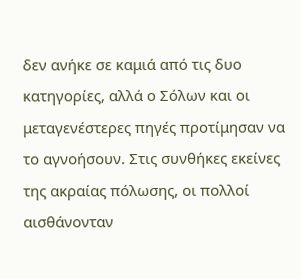δεν ανήκε σε καμιά από τις δυο κατηγορίες, αλλά ο Σόλων και οι μεταγενέστερες πηγές προτίμησαν να το αγνοήσουν. Στις συνθήκες εκείνες της ακραίας πόλωσης, οι πολλοί αισθάνονταν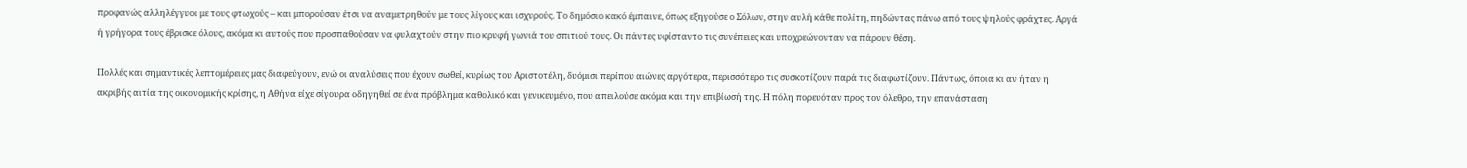προφανώς αλληλέγγυοι με τους φτωχούς – και μπορούσαν έτσι να αναμετρηθούν με τους λίγους και ισχυρούς. Το δημόσιο κακό έμπαινε, όπως εξηγούσε ο Σόλων, στην αυλή κάθε πολίτη, πηδώντας πάνω από τους ψηλούς φράχτες. Αργά ή γρήγορα τους έβρισκε όλους, ακόμα κι αυτούς που προσπαθούσαν να φυλαχτούν στην πιο κρυφή γωνιά του σπιτιού τους. Οι πάντες υφίσταντο τις συνέπειες και υποχρεώνονταν να πάρουν θέση.

Πολλές και σημαντικές λεπτομέρειες μας διαφεύγουν, ενώ οι αναλύσεις που έχουν σωθεί, κυρίως του Αριστοτέλη, δυόμισι περίπου αιώνες αργότερα, περισσότερο τις συσκοτίζουν παρά τις διαφωτίζουν. Πάντως, όποια κι αν ήταν η ακριβής αιτία της οικονομικής κρίσης, η Αθήνα είχε σίγουρα οδηγηθεί σε ένα πρόβλημα καθολικό και γενικευμένο, που απειλούσε ακόμα και την επιβίωσή της. Η πόλη πορευόταν προς τον όλεθρο, την επανάσταση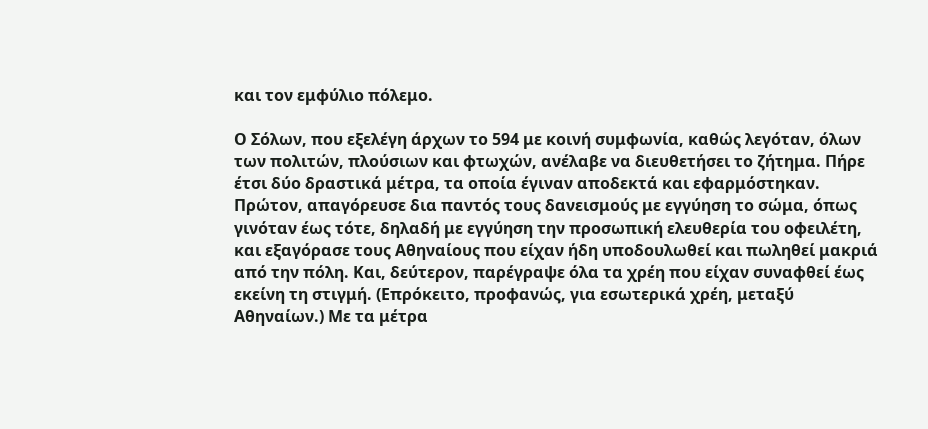και τον εμφύλιο πόλεμο.

Ο Σόλων, που εξελέγη άρχων το 594 με κοινή συμφωνία, καθώς λεγόταν, όλων των πολιτών, πλούσιων και φτωχών, ανέλαβε να διευθετήσει το ζήτημα. Πήρε έτσι δύο δραστικά μέτρα, τα οποία έγιναν αποδεκτά και εφαρμόστηκαν. Πρώτον, απαγόρευσε δια παντός τους δανεισμούς με εγγύηση το σώμα, όπως γινόταν έως τότε, δηλαδή με εγγύηση την προσωπική ελευθερία του οφειλέτη, και εξαγόρασε τους Αθηναίους που είχαν ήδη υποδουλωθεί και πωληθεί μακριά από την πόλη. Και, δεύτερον, παρέγραψε όλα τα χρέη που είχαν συναφθεί έως εκείνη τη στιγμή. (Επρόκειτο, προφανώς, για εσωτερικά χρέη, μεταξύ Αθηναίων.) Με τα μέτρα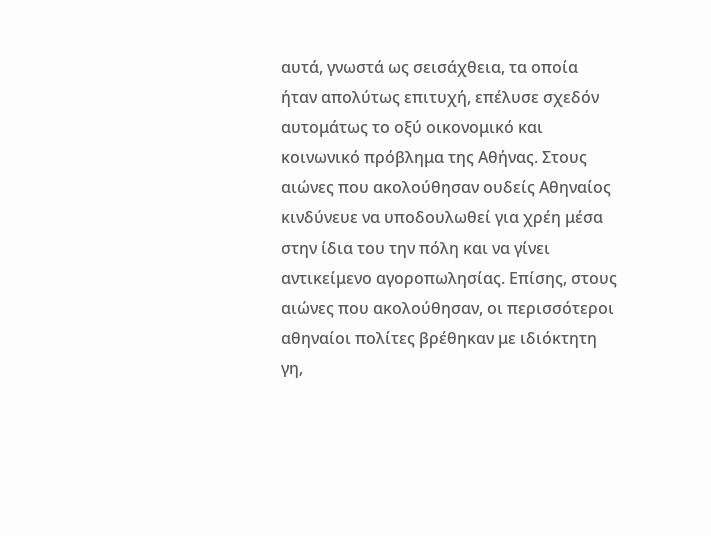αυτά, γνωστά ως σεισάχθεια, τα οποία ήταν απολύτως επιτυχή, επέλυσε σχεδόν αυτομάτως το οξύ οικονομικό και κοινωνικό πρόβλημα της Αθήνας. Στους αιώνες που ακολούθησαν ουδείς Αθηναίος κινδύνευε να υποδουλωθεί για χρέη μέσα στην ίδια του την πόλη και να γίνει αντικείμενο αγοροπωλησίας. Επίσης, στους αιώνες που ακολούθησαν, οι περισσότεροι αθηναίοι πολίτες βρέθηκαν με ιδιόκτητη γη,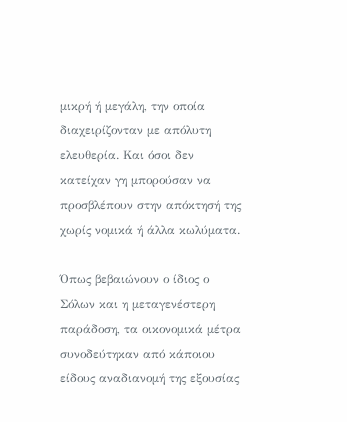μικρή ή μεγάλη, την οποία διαχειρίζονταν με απόλυτη ελευθερία. Και όσοι δεν κατείχαν γη μπορούσαν να προσβλέπουν στην απόκτησή της χωρίς νομικά ή άλλα κωλύματα.

Όπως βεβαιώνουν ο ίδιος ο Σόλων και η μεταγενέστερη παράδοση, τα οικονομικά μέτρα συνοδεύτηκαν από κάποιου είδους αναδιανομή της εξουσίας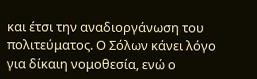και έτσι την αναδιοργάνωση του πολιτεύματος. Ο Σόλων κάνει λόγο για δίκαιη νομοθεσία, ενώ ο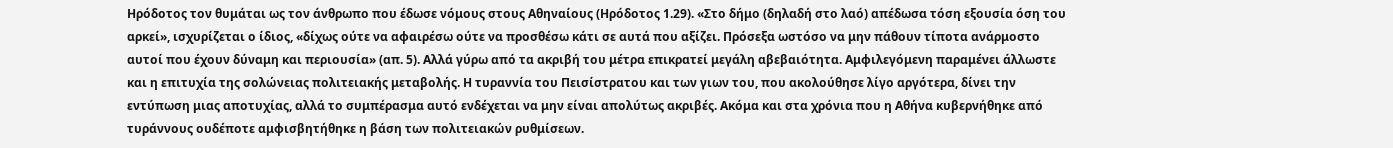Ηρόδοτος τον θυμάται ως τον άνθρωπο που έδωσε νόμους στους Αθηναίους (Ηρόδοτος 1.29). «Στο δήμο (δηλαδή στο λαό) απέδωσα τόση εξουσία όση του αρκεί», ισχυρίζεται ο ίδιος, «δίχως ούτε να αφαιρέσω ούτε να προσθέσω κάτι σε αυτά που αξίζει. Πρόσεξα ωστόσο να μην πάθουν τίποτα ανάρμοστο αυτοί που έχουν δύναμη και περιουσία» (απ. 5). Αλλά γύρω από τα ακριβή του μέτρα επικρατεί μεγάλη αβεβαιότητα. Αμφιλεγόμενη παραμένει άλλωστε και η επιτυχία της σολώνειας πολιτειακής μεταβολής. Η τυραννία του Πεισίστρατου και των γιων του, που ακολούθησε λίγο αργότερα, δίνει την εντύπωση μιας αποτυχίας, αλλά το συμπέρασμα αυτό ενδέχεται να μην είναι απολύτως ακριβές. Ακόμα και στα χρόνια που η Αθήνα κυβερνήθηκε από τυράννους ουδέποτε αμφισβητήθηκε η βάση των πολιτειακών ρυθμίσεων.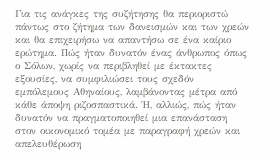Για τις ανάγκες της συζήτησης θα περιοριστώ πάντως στο ζήτημα των δανεισμών και των χρεών και θα επιχειρήσω να απαντήσω σε ένα καίριο ερώτημα. Πώς ήταν δυνατόν ένας άνθρωπος όπως ο Σόλων, χωρίς να περιβληθεί με έκτακτες εξουσίες, να συμφιλιώσει τους σχεδόν εμπόλεμους Αθηναίους, λαμβάνοντας μέτρα από κάθε άποψη ριζοσπαστικά. Ή, αλλιώς, πώς ήταν δυνατόν να πραγματοποιηθεί μια επανάσταση στον οικονομικό τομέα με παραγραφή χρεών και απελευθέρωση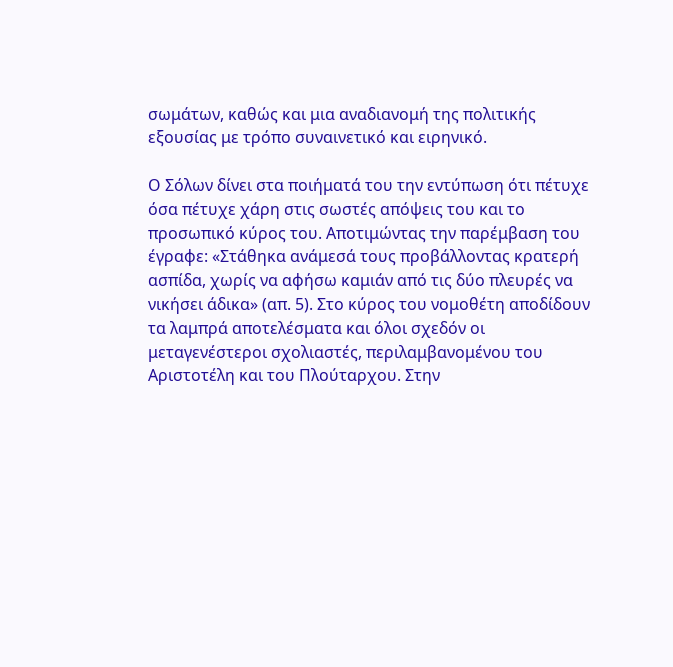σωμάτων, καθώς και μια αναδιανομή της πολιτικής εξουσίας με τρόπο συναινετικό και ειρηνικό.

Ο Σόλων δίνει στα ποιήματά του την εντύπωση ότι πέτυχε όσα πέτυχε χάρη στις σωστές απόψεις του και το προσωπικό κύρος του. Αποτιμώντας την παρέμβαση του έγραφε: «Στάθηκα ανάμεσά τους προβάλλοντας κρατερή ασπίδα, χωρίς να αφήσω καμιάν από τις δύο πλευρές να νικήσει άδικα» (απ. 5). Στο κύρος του νομοθέτη αποδίδουν τα λαμπρά αποτελέσματα και όλοι σχεδόν οι μεταγενέστεροι σχολιαστές, περιλαμβανομένου του Αριστοτέλη και του Πλούταρχου. Στην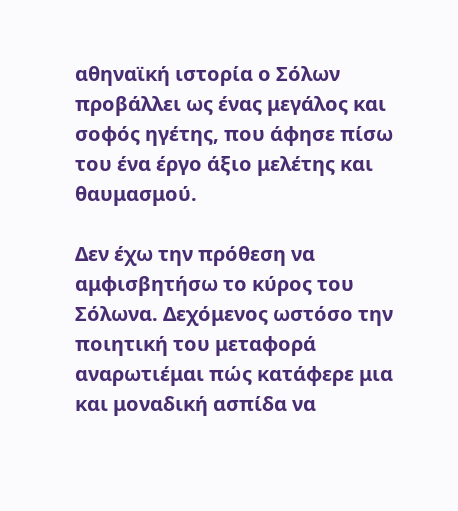αθηναϊκή ιστορία ο Σόλων προβάλλει ως ένας μεγάλος και σοφός ηγέτης, που άφησε πίσω του ένα έργο άξιο μελέτης και θαυμασμού.

Δεν έχω την πρόθεση να αμφισβητήσω το κύρος του Σόλωνα. Δεχόμενος ωστόσο την ποιητική του μεταφορά αναρωτιέμαι πώς κατάφερε μια και μοναδική ασπίδα να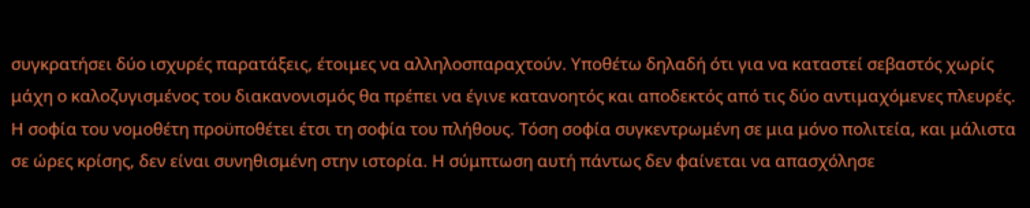συγκρατήσει δύο ισχυρές παρατάξεις, έτοιμες να αλληλοσπαραχτούν. Υποθέτω δηλαδή ότι για να καταστεί σεβαστός χωρίς μάχη ο καλοζυγισμένος του διακανονισμός θα πρέπει να έγινε κατανοητός και αποδεκτός από τις δύο αντιμαχόμενες πλευρές. Η σοφία του νομοθέτη προϋποθέτει έτσι τη σοφία του πλήθους. Τόση σοφία συγκεντρωμένη σε μια μόνο πολιτεία, και μάλιστα σε ώρες κρίσης, δεν είναι συνηθισμένη στην ιστορία. Η σύμπτωση αυτή πάντως δεν φαίνεται να απασχόλησε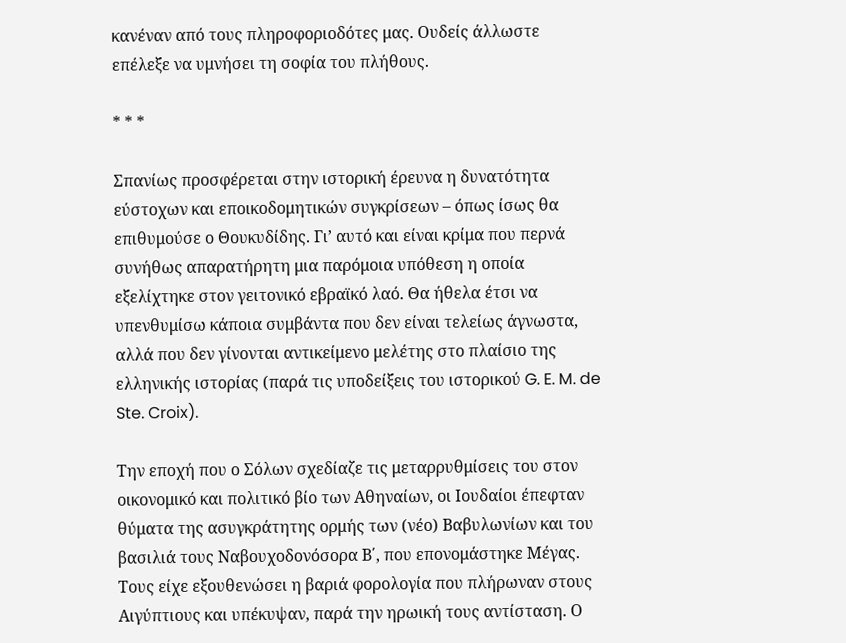κανέναν από τους πληροφοριοδότες μας. Ουδείς άλλωστε επέλεξε να υμνήσει τη σοφία του πλήθους.

* * *

Σπανίως προσφέρεται στην ιστορική έρευνα η δυνατότητα εύστοχων και εποικοδομητικών συγκρίσεων – όπως ίσως θα επιθυμούσε ο Θουκυδίδης. Γι’ αυτό και είναι κρίμα που περνά συνήθως απαρατήρητη μια παρόμοια υπόθεση η οποία εξελίχτηκε στον γειτονικό εβραϊκό λαό. Θα ήθελα έτσι να υπενθυμίσω κάποια συμβάντα που δεν είναι τελείως άγνωστα, αλλά που δεν γίνονται αντικείμενο μελέτης στο πλαίσιο της ελληνικής ιστορίας (παρά τις υποδείξεις του ιστορικού G. E. M. de Ste. Croix).

Την εποχή που ο Σόλων σχεδίαζε τις μεταρρυθμίσεις του στον οικονομικό και πολιτικό βίο των Αθηναίων, οι Ιουδαίοι έπεφταν θύματα της ασυγκράτητης ορμής των (νέο) Βαβυλωνίων και του βασιλιά τους Ναβουχοδονόσορα Β΄, που επονομάστηκε Μέγας. Τους είχε εξουθενώσει η βαριά φορολογία που πλήρωναν στους Αιγύπτιους και υπέκυψαν, παρά την ηρωική τους αντίσταση. Ο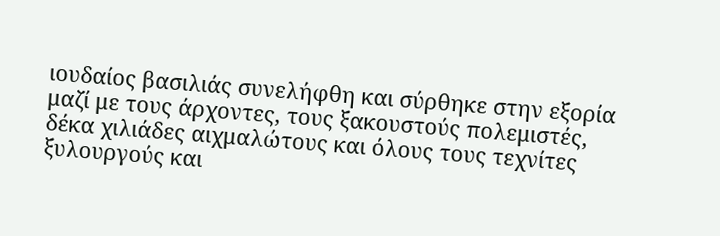ιουδαίος βασιλιάς συνελήφθη και σύρθηκε στην εξορία μαζί με τους άρχοντες, τους ξακουστούς πολεμιστές, δέκα χιλιάδες αιχμαλώτους και όλους τους τεχνίτες ξυλουργούς και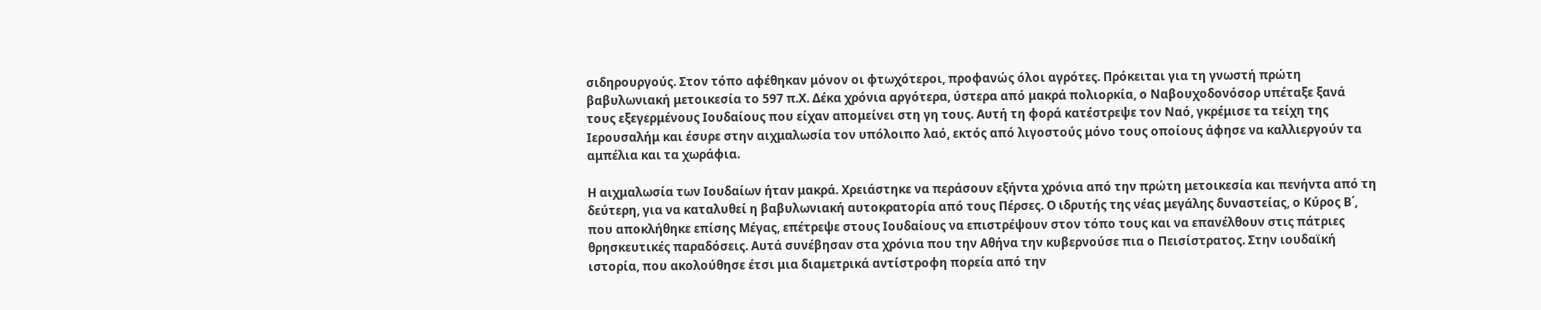σιδηρουργούς. Στον τόπο αφέθηκαν μόνον οι φτωχότεροι, προφανώς όλοι αγρότες. Πρόκειται για τη γνωστή πρώτη βαβυλωνιακή μετοικεσία το 597 π.Χ. Δέκα χρόνια αργότερα, ύστερα από μακρά πολιορκία, ο Ναβουχοδονόσορ υπέταξε ξανά τους εξεγερμένους Ιουδαίους που είχαν απομείνει στη γη τους. Αυτή τη φορά κατέστρεψε τον Ναό, γκρέμισε τα τείχη της Ιερουσαλήμ και έσυρε στην αιχμαλωσία τον υπόλοιπο λαό, εκτός από λιγοστούς μόνο τους οποίους άφησε να καλλιεργούν τα αμπέλια και τα χωράφια.

Η αιχμαλωσία των Ιουδαίων ήταν μακρά. Χρειάστηκε να περάσουν εξήντα χρόνια από την πρώτη μετοικεσία και πενήντα από τη δεύτερη, για να καταλυθεί η βαβυλωνιακή αυτοκρατορία από τους Πέρσες. Ο ιδρυτής της νέας μεγάλης δυναστείας, ο Κύρος Β΄, που αποκλήθηκε επίσης Μέγας, επέτρεψε στους Ιουδαίους να επιστρέψουν στον τόπο τους και να επανέλθουν στις πάτριες θρησκευτικές παραδόσεις. Αυτά συνέβησαν στα χρόνια που την Αθήνα την κυβερνούσε πια ο Πεισίστρατος. Στην ιουδαϊκή ιστορία, που ακολούθησε έτσι μια διαμετρικά αντίστροφη πορεία από την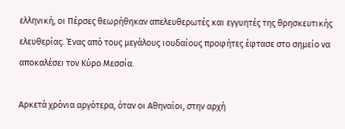ελληνική, οι Πέρσες θεωρήθηκαν απελευθερωτές και εγγυητές της θρησκευτικής ελευθερίας. Ένας από τους μεγάλους ιουδαίους προφήτες έφτασε στο σημείο να αποκαλέσει τον Κύρο Μεσσία.

Αρκετά χρόνια αργότερα, όταν οι Αθηναίοι, στην αρχή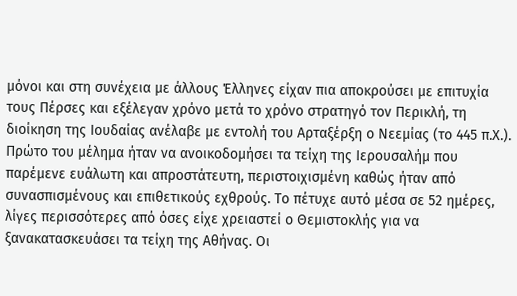μόνοι και στη συνέχεια με άλλους Έλληνες είχαν πια αποκρούσει με επιτυχία τους Πέρσες και εξέλεγαν χρόνο μετά το χρόνο στρατηγό τον Περικλή, τη διοίκηση της Ιουδαίας ανέλαβε με εντολή του Αρταξέρξη ο Νεεμίας (το 445 π.Χ.). Πρώτο του μέλημα ήταν να ανοικοδομήσει τα τείχη της Ιερουσαλήμ που παρέμενε ευάλωτη και απροστάτευτη, περιστοιχισμένη καθώς ήταν από συνασπισμένους και επιθετικούς εχθρούς. Το πέτυχε αυτό μέσα σε 52 ημέρες, λίγες περισσότερες από όσες είχε χρειαστεί ο Θεμιστοκλής για να ξανακατασκευάσει τα τείχη της Αθήνας. Οι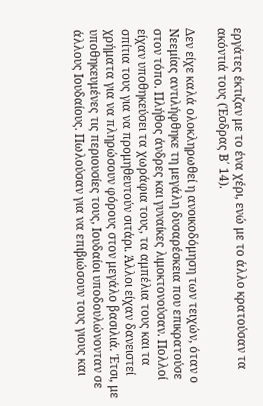εργάτες έκτιζαν με το ένα χέρι, ενώ με το άλλο κρατούσαν τα ακόντιά τους (Έσδρας Β΄ 14).

Δεν είχε καλά ολοκληρωθεί η ανοικοδόμηση των τειχών, όταν ο Νεεμίας αντιλήφθηκε τη μεγάλη δυσαρέσκεια που επικρατούσε στον τόπο. Πλήθος άνδρες και γυναίκες λιμοκτονούσαν. Πολλοί είχαν υποθηκεύσει τα χωράφια τους, τα αμπέλια τους και τα σπίτια τους για να προμηθευτούν σιτάρι. Άλλοι είχαν δανειστεί χρήματα για να πληρώσουν φόρους στον μεγάλο βασιλιά. Έτσι, με υποθηκευμένες τις περιουσίες τους, Ιουδαίοι υποδουλώνονταν σε άλλους Ιουδαίους. Πωλούσαν για να επιβιώσουν τους γιους και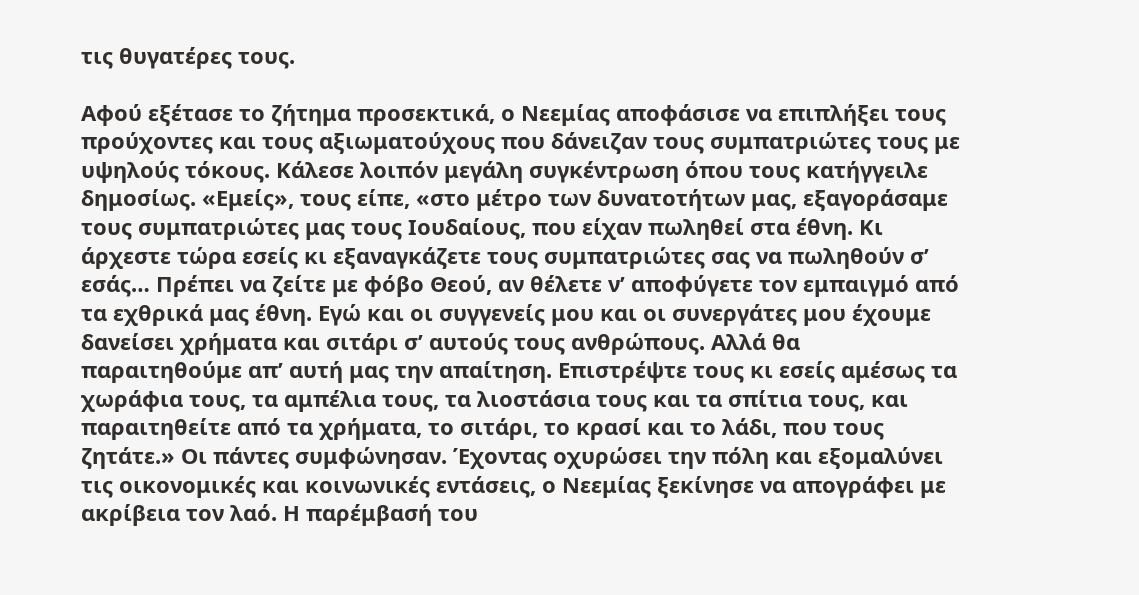τις θυγατέρες τους.

Αφού εξέτασε το ζήτημα προσεκτικά, ο Νεεμίας αποφάσισε να επιπλήξει τους προύχοντες και τους αξιωματούχους που δάνειζαν τους συμπατριώτες τους με υψηλούς τόκους. Κάλεσε λοιπόν μεγάλη συγκέντρωση όπου τους κατήγγειλε δημοσίως. «Εμείς», τους είπε, «στο μέτρο των δυνατοτήτων μας, εξαγοράσαμε τους συμπατριώτες μας τους Ιουδαίους, που είχαν πωληθεί στα έθνη. Κι άρχεστε τώρα εσείς κι εξαναγκάζετε τους συμπατριώτες σας να πωληθούν σ’ εσάς… Πρέπει να ζείτε με φόβο Θεού, αν θέλετε ν’ αποφύγετε τον εμπαιγμό από τα εχθρικά μας έθνη. Εγώ και οι συγγενείς μου και οι συνεργάτες μου έχουμε δανείσει χρήματα και σιτάρι σ’ αυτούς τους ανθρώπους. Αλλά θα παραιτηθούμε απ’ αυτή μας την απαίτηση. Επιστρέψτε τους κι εσείς αμέσως τα χωράφια τους, τα αμπέλια τους, τα λιοστάσια τους και τα σπίτια τους, και παραιτηθείτε από τα χρήματα, το σιτάρι, το κρασί και το λάδι, που τους ζητάτε.» Οι πάντες συμφώνησαν. Έχοντας οχυρώσει την πόλη και εξομαλύνει τις οικονομικές και κοινωνικές εντάσεις, ο Νεεμίας ξεκίνησε να απογράφει με ακρίβεια τον λαό. Η παρέμβασή του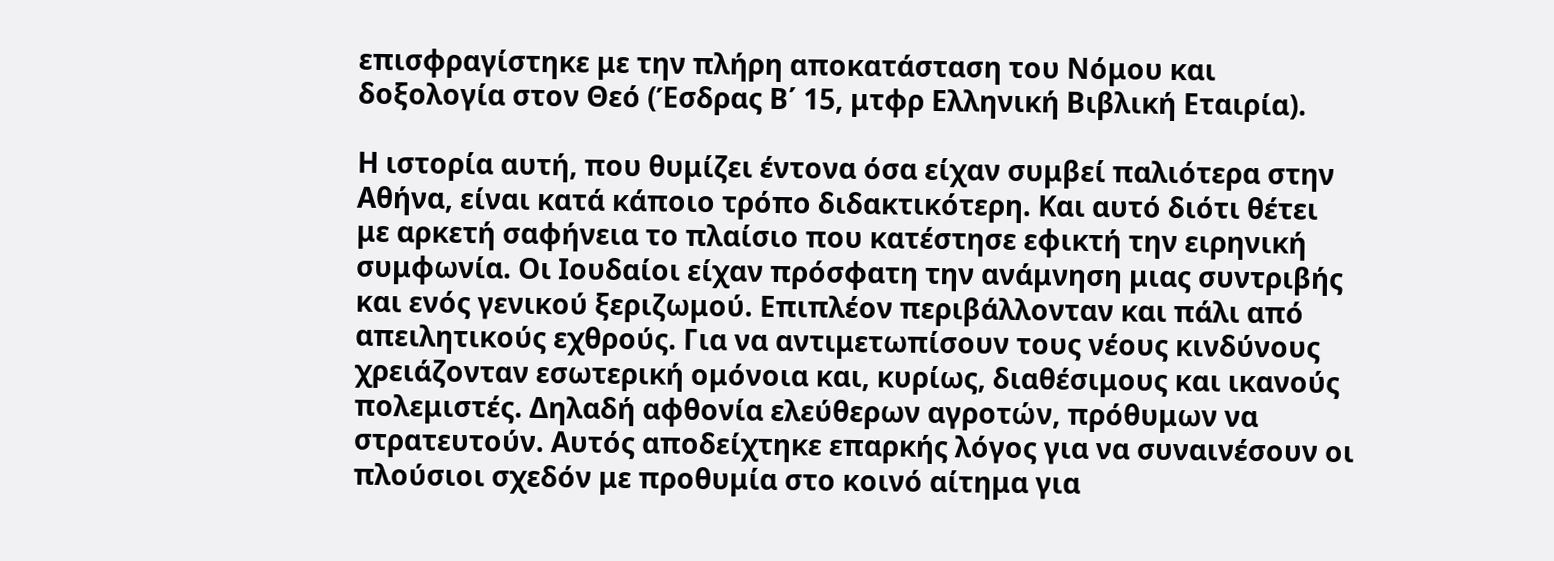επισφραγίστηκε με την πλήρη αποκατάσταση του Νόμου και δοξολογία στον Θεό (Έσδρας Β΄ 15, μτφρ Ελληνική Βιβλική Εταιρία).

Η ιστορία αυτή, που θυμίζει έντονα όσα είχαν συμβεί παλιότερα στην Αθήνα, είναι κατά κάποιο τρόπο διδακτικότερη. Και αυτό διότι θέτει με αρκετή σαφήνεια το πλαίσιο που κατέστησε εφικτή την ειρηνική συμφωνία. Οι Ιουδαίοι είχαν πρόσφατη την ανάμνηση μιας συντριβής και ενός γενικού ξεριζωμού. Επιπλέον περιβάλλονταν και πάλι από απειλητικούς εχθρούς. Για να αντιμετωπίσουν τους νέους κινδύνους χρειάζονταν εσωτερική ομόνοια και, κυρίως, διαθέσιμους και ικανούς πολεμιστές. Δηλαδή αφθονία ελεύθερων αγροτών, πρόθυμων να στρατευτούν. Αυτός αποδείχτηκε επαρκής λόγος για να συναινέσουν οι πλούσιοι σχεδόν με προθυμία στο κοινό αίτημα για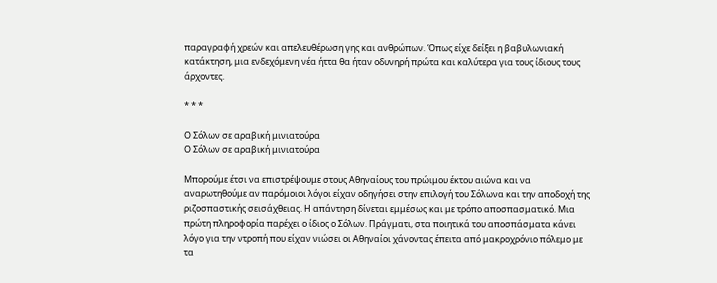παραγραφή χρεών και απελευθέρωση γης και ανθρώπων. Όπως είχε δείξει η βαβυλωνιακή κατάκτηση, μια ενδεχόμενη νέα ήττα θα ήταν οδυνηρή πρώτα και καλύτερα για τους ίδιους τους άρχοντες.

* * *

Ο Σόλων σε αραβική μινιατούρα
Ο Σόλων σε αραβική μινιατούρα

Μπορούμε έτσι να επιστρέψουμε στους Αθηναίους του πρώιμου έκτου αιώνα και να αναρωτηθούμε αν παρόμοιοι λόγοι είχαν οδηγήσει στην επιλογή του Σόλωνα και την αποδοχή της ριζοσπαστικής σεισάχθειας. Η απάντηση δίνεται εμμέσως και με τρόπο αποσπασματικό. Μια πρώτη πληροφορία παρέχει ο ίδιος ο Σόλων. Πράγματι, στα ποιητικά του αποσπάσματα κάνει λόγο για την ντροπή που είχαν νιώσει οι Αθηναίοι χάνοντας έπειτα από μακροχρόνιο πόλεμο με τα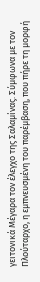γειτονικά Μέγαρα τον έλεγχο της Σαλαμίνας. Σύμφωνα με τον Πλούταρχο, η εμπνευσμένη του παρέμβαση, που πήρε τη μορφή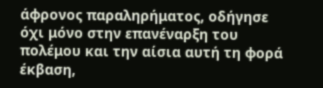άφρονος παραληρήματος, οδήγησε όχι μόνο στην επανέναρξη του πολέμου και την αίσια αυτή τη φορά έκβαση,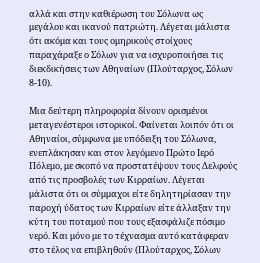αλλά και στην καθιέρωση του Σόλωνα ως μεγάλου και ικανού πατριώτη. Λέγεται μάλιστα ότι ακόμα και τους ομηρικούς στοίχους παραχάραξε ο Σόλων για να ισχυροποιήσει τις διεκδικήσεις των Αθηναίων (Πλούταρχος, Σόλων 8-10).

Μια δεύτερη πληροφορία δίνουν ορισμένοι μεταγενέστεροι ιστορικοί. Φαίνεται λοιπόν ότι οι Αθηναίοι, σύμφωνα με υπόδειξη του Σόλωνα, ενεπλάκησαν και στον λεγόμενο Πρώτο Ιερό Πόλεμο, με σκοπό να προστατέψουν τους Δελφούς από τις προσβολές των Κιρραίων. Λέγεται μάλιστα ότι οι σύμμαχοι είτε δηλητηρίασαν την παροχή ύδατος των Κιρραίων είτε άλλαξαν την κύτη του ποταμού που τους εξασφάλιζε πόσιμο νερό. Και μόνο με το τέχνασμα αυτό κατάφεραν στο τέλος να επιβληθούν (Πλούταρχος, Σόλων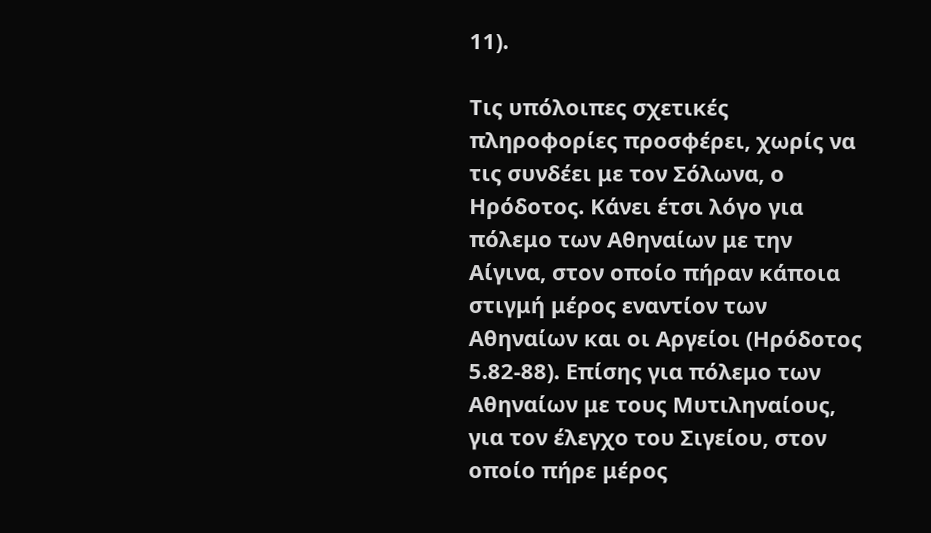11).

Τις υπόλοιπες σχετικές πληροφορίες προσφέρει, χωρίς να τις συνδέει με τον Σόλωνα, ο Ηρόδοτος. Κάνει έτσι λόγο για πόλεμο των Αθηναίων με την Αίγινα, στον οποίο πήραν κάποια στιγμή μέρος εναντίον των Αθηναίων και οι Αργείοι (Ηρόδοτος 5.82-88). Επίσης για πόλεμο των Αθηναίων με τους Μυτιληναίους, για τον έλεγχο του Σιγείου, στον οποίο πήρε μέρος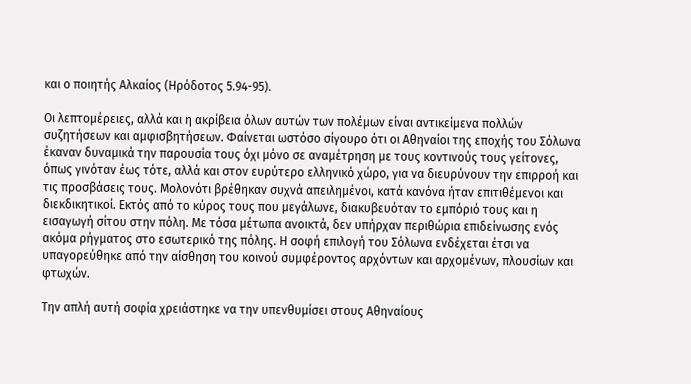και ο ποιητής Αλκαίος (Ηρόδοτος 5.94-95).

Οι λεπτομέρειες, αλλά και η ακρίβεια όλων αυτών των πολέμων είναι αντικείμενα πολλών συζητήσεων και αμφισβητήσεων. Φαίνεται ωστόσο σίγουρο ότι οι Αθηναίοι της εποχής του Σόλωνα έκαναν δυναμικά την παρουσία τους όχι μόνο σε αναμέτρηση με τους κοντινούς τους γείτονες, όπως γινόταν έως τότε, αλλά και στον ευρύτερο ελληνικό χώρο, για να διευρύνουν την επιρροή και τις προσβάσεις τους. Μολονότι βρέθηκαν συχνά απειλημένοι, κατά κανόνα ήταν επιτιθέμενοι και διεκδικητικοί. Εκτός από το κύρος τους που μεγάλωνε, διακυβευόταν το εμπόριό τους και η εισαγωγή σίτου στην πόλη. Με τόσα μέτωπα ανοικτά, δεν υπήρχαν περιθώρια επιδείνωσης ενός ακόμα ρήγματος στο εσωτερικό της πόλης. Η σοφή επιλογή του Σόλωνα ενδέχεται έτσι να υπαγορεύθηκε από την αίσθηση του κοινού συμφέροντος αρχόντων και αρχομένων, πλουσίων και φτωχών.

Την απλή αυτή σοφία χρειάστηκε να την υπενθυμίσει στους Αθηναίους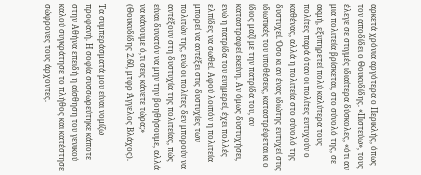αρκετά χρόνια αργότερα ο Περικλής, όπως τον αποδίδει ο Θουκυδίδης. «Πιστεύω», τους έλεγε σε στιγμές ιδιαίτερα δύσκολες, «ότι αν μια πολιτεία βρίσκεται, στο σύνολό της, σε ακμή, εξυπηρετεί πολύ καλύτερα τους πολίτες παρά όταν οι πολίτες ευτυχούν ο καθένας, αλλά η πολιτεία στο σύνολό της δυστυχεί. Όσο κι αν ένας ιδιώτης ευτυχεί στις ιδιωτικές του υποθέσεις, καταστρέφεται κι ο ίδιος μαζί με την πατρίδα του, αν καταστραφεί εκείνη. Αν όμως δυστυχήσει, ενώ η πατρίδα του ευημερεί, έχει πολλές ελπίδες να σωθεί. Αφού λοιπόν η πολιτεία μπορεί να αντέξει στις δυστυχίες των πολιτών της, ενώ οι πολίτες δεν μπορούν να αντέξουν στη δυστυχία της πολιτείας, πώς είναι δυνατόν να μην την βοηθήσουμε, αλλά να κάνουμε ό,τι σεις κάνετε τώρα;» (Θουκυδίδης 2.60, μτφρ Άγγελος Βλάχος).

Τα συμπεράσματά μου είναι νομίζω προφανή. Η σοφία συσσωρεύτηκε κάποτε στην Αθήνα επειδή η αίσθηση του γενικού καλού συγκράτησε το πλήθος και κατέστησε σώφρονες τους άρχοντες.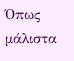Όπως μάλιστα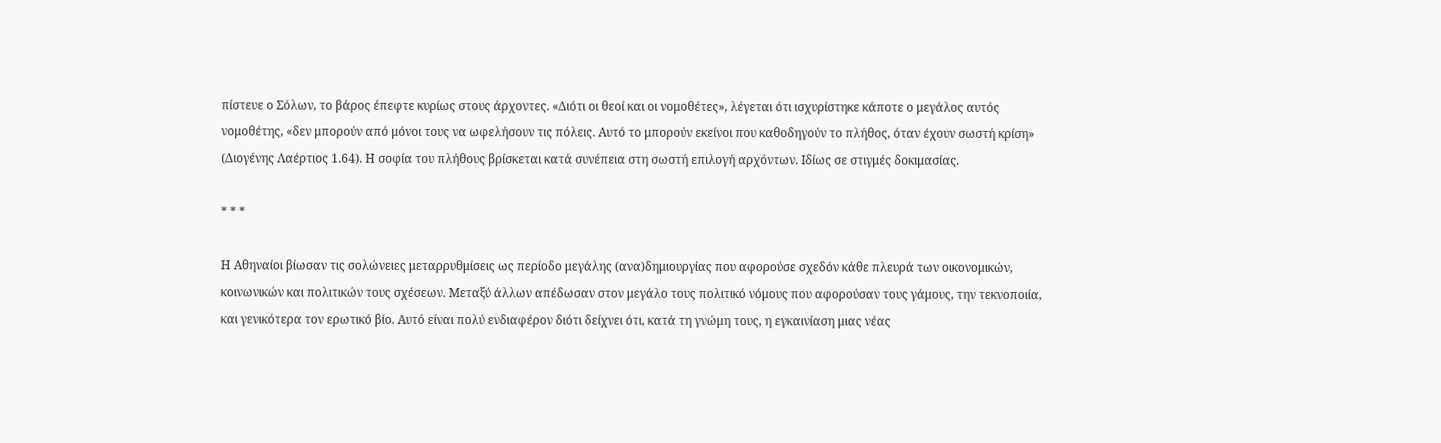πίστευε ο Σόλων, το βάρος έπεφτε κυρίως στους άρχοντες. «Διότι οι θεοί και οι νομοθέτες», λέγεται ότι ισχυρίστηκε κάποτε ο μεγάλος αυτός νομοθέτης, «δεν μπορούν από μόνοι τους να ωφελήσουν τις πόλεις. Αυτό το μπορούν εκείνοι που καθοδηγούν το πλήθος, όταν έχουν σωστή κρίση» (Διογένης Λαέρτιος 1.64). Η σοφία του πλήθους βρίσκεται κατά συνέπεια στη σωστή επιλογή αρχόντων. Ιδίως σε στιγμές δοκιμασίας.

* * *

Η Αθηναίοι βίωσαν τις σολώνειες μεταρρυθμίσεις ως περίοδο μεγάλης (ανα)δημιουργίας που αφορούσε σχεδόν κάθε πλευρά των οικονομικών, κοινωνικών και πολιτικών τους σχέσεων. Μεταξύ άλλων απέδωσαν στον μεγάλο τους πολιτικό νόμους που αφορούσαν τους γάμους, την τεκνοποιία, και γενικότερα τον ερωτικό βίο. Αυτό είναι πολύ ενδιαφέρον διότι δείχνει ότι, κατά τη γνώμη τους, η εγκαινίαση μιας νέας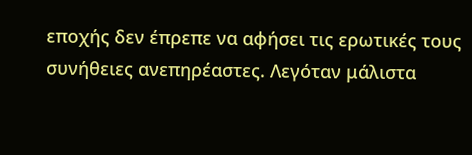εποχής δεν έπρεπε να αφήσει τις ερωτικές τους συνήθειες ανεπηρέαστες. Λεγόταν μάλιστα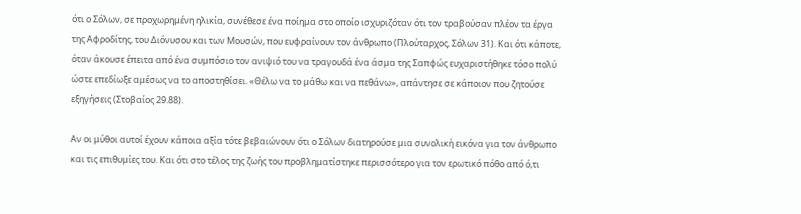ότι ο Σόλων, σε προχωρημένη ηλικία, συνέθεσε ένα ποίημα στο οποίο ισχυριζόταν ότι τον τραβούσαν πλέον τα έργα της Αφροδίτης, του Διόνυσου και των Μουσών, που ευφραίνουν τον άνθρωπο (Πλούταρχος, Σόλων 31). Και ότι κάποτε, όταν άκουσε έπειτα από ένα συμπόσιο τον ανιψιό του να τραγουδά ένα άσμα της Σαπφώς ευχαριστήθηκε τόσο πολύ ώστε επεδίωξε αμέσως να το αποστηθίσει. «Θέλω να το μάθω και να πεθάνω», απάντησε σε κάποιον που ζητούσε εξηγήσεις (Στοβαίος 29.88).

Αν οι μύθοι αυτοί έχουν κάποια αξία τότε βεβαιώνουν ότι ο Σόλων διατηρούσε μια συνολική εικόνα για τον άνθρωπο και τις επιθυμίες του. Και ότι στο τέλος της ζωής του προβληματίστηκε περισσότερο για τον ερωτικό πόθο από ό,τι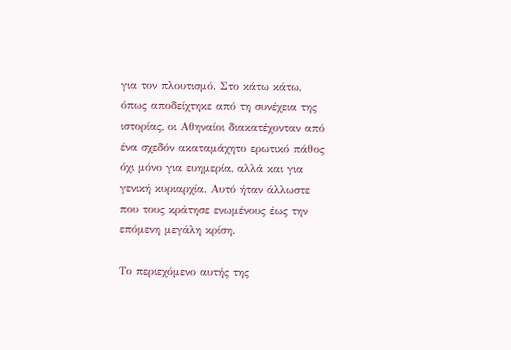για τον πλουτισμό. Στο κάτω κάτω, όπως αποδείχτηκε από τη συνέχεια της ιστορίας, οι Αθηναίοι διακατέχονταν από ένα σχεδόν ακαταμάχητο ερωτικό πάθος όχι μόνο για ευημερία, αλλά και για γενική κυριαρχία. Αυτό ήταν άλλωστε που τους κράτησε ενωμένους έως την επόμενη μεγάλη κρίση.

Το περιεχόμενο αυτής της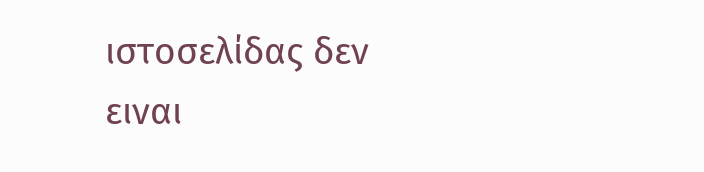ιστοσελίδας δεν ειναι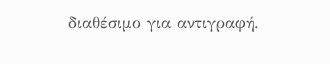διαθέσιμο για αντιγραφή.